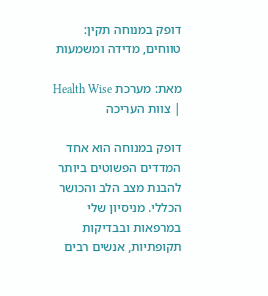דופק במנוחה תקין: טווחים, מדידה ומשמעות

מאת: מערכת Health Wise | צוות העריכה

דופק במנוחה הוא אחד המדדים הפשוטים ביותר להבנת מצב הלב והכושר הכללי. מניסיון שלי במרפאות ובבדיקות תקופתיות, אנשים רבים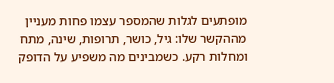מופתעים לגלות שהמספר עצמו פחות מעניין מההקשר שלו: גיל, כושר, תרופות, שינה, מתח ומחלות רקע. כשמבינים מה משפיע על הדופק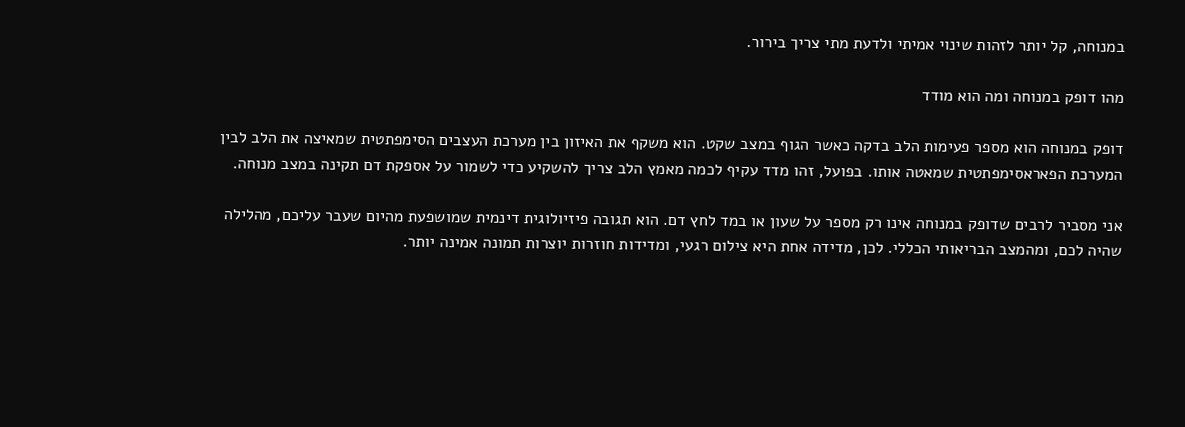במנוחה, קל יותר לזהות שינוי אמיתי ולדעת מתי צריך בירור.

מהו דופק במנוחה ומה הוא מודד

דופק במנוחה הוא מספר פעימות הלב בדקה כאשר הגוף במצב שקט. הוא משקף את האיזון בין מערכת העצבים הסימפתטית שמאיצה את הלב לבין המערכת הפאראסימפתטית שמאטה אותו. בפועל, זהו מדד עקיף לכמה מאמץ הלב צריך להשקיע כדי לשמור על אספקת דם תקינה במצב מנוחה.

אני מסביר לרבים שדופק במנוחה אינו רק מספר על שעון או במד לחץ דם. הוא תגובה פיזיולוגית דינמית שמושפעת מהיום שעבר עליכם, מהלילה שהיה לכם, ומהמצב הבריאותי הכללי. לכן, מדידה אחת היא צילום רגעי, ומדידות חוזרות יוצרות תמונה אמינה יותר.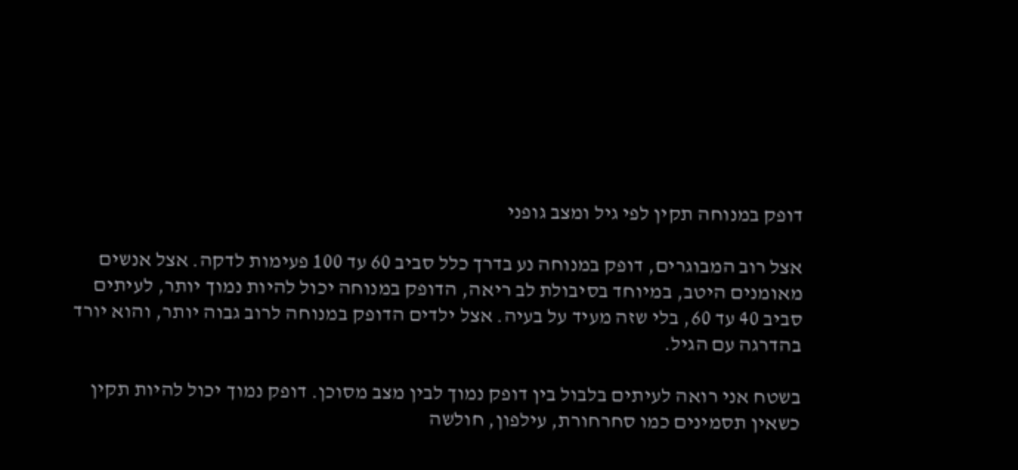דופק במנוחה תקין לפי גיל ומצב גופני

אצל רוב המבוגרים, דופק במנוחה נע בדרך כלל סביב 60 עד 100 פעימות לדקה. אצל אנשים מאומנים היטב, במיוחד בסיבולת לב ריאה, הדופק במנוחה יכול להיות נמוך יותר, לעיתים סביב 40 עד 60, בלי שזה מעיד על בעיה. אצל ילדים הדופק במנוחה לרוב גבוה יותר, והוא יורד בהדרגה עם הגיל.

בשטח אני רואה לעיתים בלבול בין דופק נמוך לבין מצב מסוכן. דופק נמוך יכול להיות תקין כשאין תסמינים כמו סחרחורת, עילפון, חולשה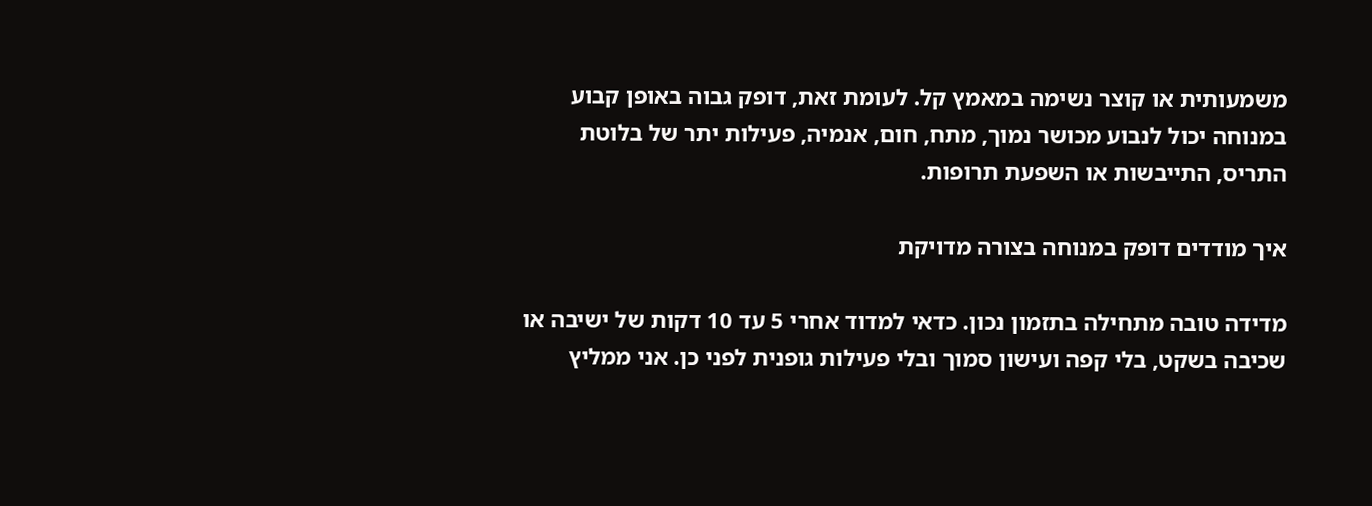משמעותית או קוצר נשימה במאמץ קל. לעומת זאת, דופק גבוה באופן קבוע במנוחה יכול לנבוע מכושר נמוך, מתח, חום, אנמיה, פעילות יתר של בלוטת התריס, התייבשות או השפעת תרופות.

איך מודדים דופק במנוחה בצורה מדויקת

מדידה טובה מתחילה בתזמון נכון. כדאי למדוד אחרי 5 עד 10 דקות של ישיבה או שכיבה בשקט, בלי קפה ועישון סמוך ובלי פעילות גופנית לפני כן. אני ממליץ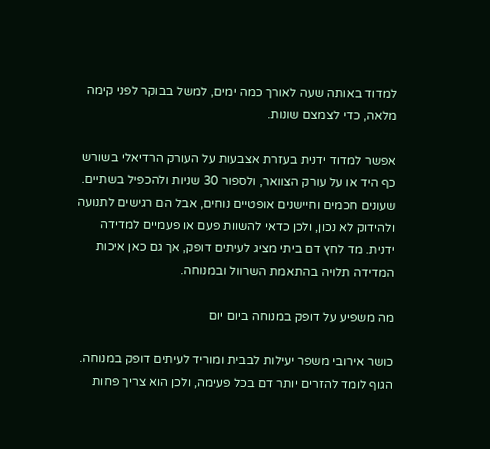למדוד באותה שעה לאורך כמה ימים, למשל בבוקר לפני קימה מלאה, כדי לצמצם שונות.

אפשר למדוד ידנית בעזרת אצבעות על העורק הרדיאלי בשורש כף היד או על עורק הצוואר, ולספור 30 שניות ולהכפיל בשתיים. שעונים חכמים וחיישנים אופטיים נוחים, אבל הם רגישים לתנועה ולהידוק לא נכון, ולכן כדאי להשוות פעם או פעמיים למדידה ידנית. מד לחץ דם ביתי מציג לעיתים דופק, אך גם כאן איכות המדידה תלויה בהתאמת השרוול ובמנוחה.

מה משפיע על דופק במנוחה ביום יום

כושר אירובי משפר יעילות לבבית ומוריד לעיתים דופק במנוחה. הגוף לומד להזרים יותר דם בכל פעימה, ולכן הוא צריך פחות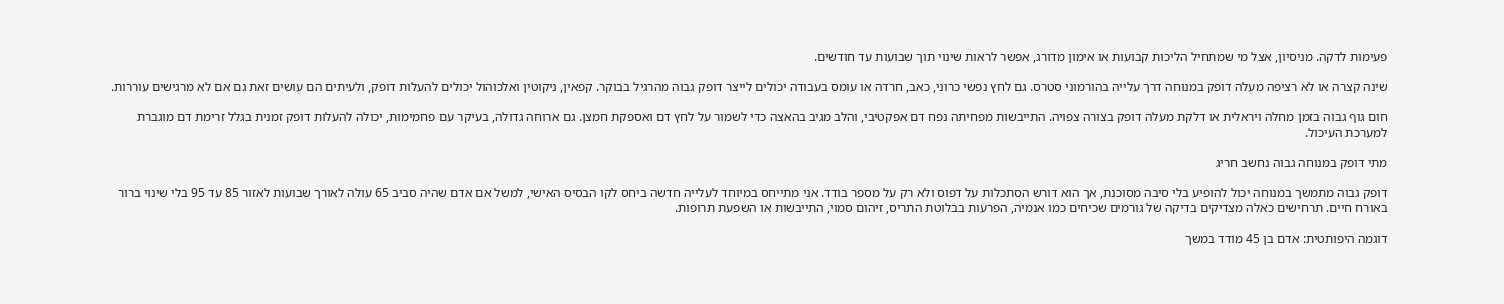פעימות לדקה. מניסיון, אצל מי שמתחיל הליכות קבועות או אימון מדורג, אפשר לראות שינוי תוך שבועות עד חודשים.

שינה קצרה או לא רציפה מעלה דופק במנוחה דרך עלייה בהורמוני סטרס. גם לחץ נפשי כרוני, כאב, חרדה או עומס בעבודה יכולים לייצר דופק גבוה מהרגיל בבוקר. קפאין, ניקוטין ואלכוהול יכולים להעלות דופק, ולעיתים הם עושים זאת גם אם לא מרגישים עוררות.

חום גוף גבוה בזמן מחלה ויראלית או דלקת מעלה דופק בצורה צפויה. התייבשות מפחיתה נפח דם אפקטיבי, והלב מגיב בהאצה כדי לשמור על לחץ דם ואספקת חמצן. גם ארוחה גדולה, בעיקר עם פחמימות, יכולה להעלות דופק זמנית בגלל זרימת דם מוגברת למערכת העיכול.

מתי דופק במנוחה גבוה נחשב חריג

דופק גבוה מתמשך במנוחה יכול להופיע בלי סיבה מסוכנת, אך הוא דורש הסתכלות על דפוס ולא רק על מספר בודד. אני מתייחס במיוחד לעלייה חדשה ביחס לקו הבסיס האישי, למשל אם אדם שהיה סביב 65 עולה לאורך שבועות לאזור 85 עד 95 בלי שינוי ברור באורח חיים. תרחישים כאלה מצדיקים בדיקה של גורמים שכיחים כמו אנמיה, הפרעות בבלוטת התריס, זיהום סמוי, התייבשות או השפעת תרופות.

דוגמה היפותטית: אדם בן 45 מודד במשך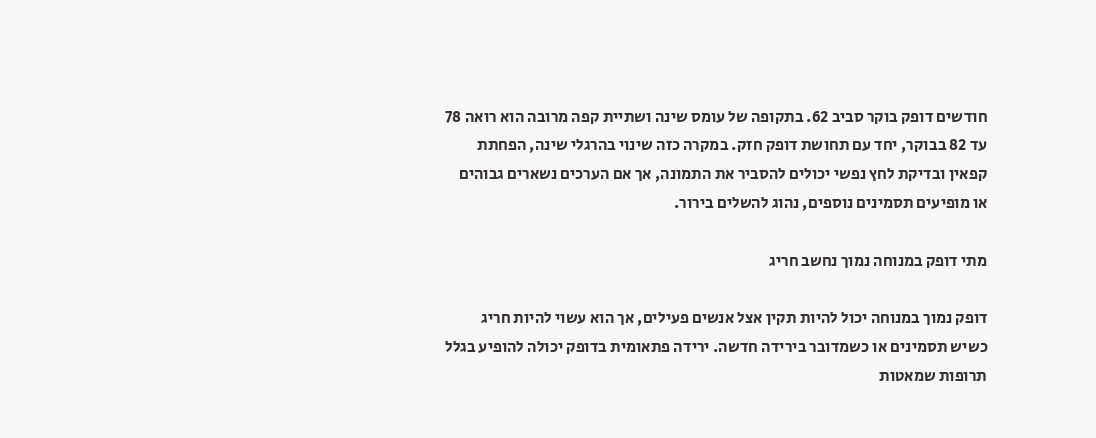חודשים דופק בוקר סביב 62. בתקופה של עומס שינה ושתיית קפה מרובה הוא רואה 78 עד 82 בבוקר, יחד עם תחושת דופק חזק. במקרה כזה שינוי בהרגלי שינה, הפחתת קפאין ובדיקת לחץ נפשי יכולים להסביר את התמונה, אך אם הערכים נשארים גבוהים או מופיעים תסמינים נוספים, נהוג להשלים בירור.

מתי דופק במנוחה נמוך נחשב חריג

דופק נמוך במנוחה יכול להיות תקין אצל אנשים פעילים, אך הוא עשוי להיות חריג כשיש תסמינים או כשמדובר בירידה חדשה. ירידה פתאומית בדופק יכולה להופיע בגלל תרופות שמאטות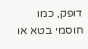דופק, כמו חוסמי בטא או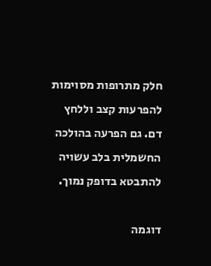חלק מתרופות מסוימות להפרעות קצב וללחץ דם. גם הפרעה בהולכה החשמלית בלב עשויה להתבטא בדופק נמוך.

דוגמה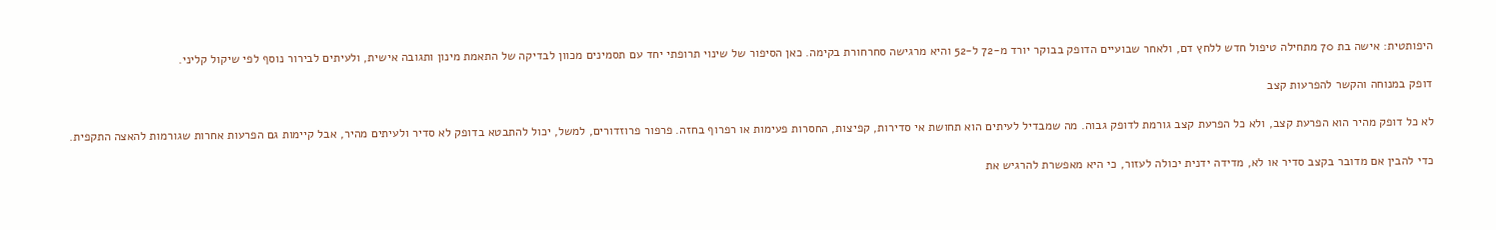היפותטית: אישה בת 70 מתחילה טיפול חדש ללחץ דם, ולאחר שבועיים הדופק בבוקר יורד מ-72 ל-52 והיא מרגישה סחרחורת בקימה. כאן הסיפור של שינוי תרופתי יחד עם תסמינים מכוון לבדיקה של התאמת מינון ותגובה אישית, ולעיתים לבירור נוסף לפי שיקול קליני.

דופק במנוחה והקשר להפרעות קצב

לא כל דופק מהיר הוא הפרעת קצב, ולא כל הפרעת קצב גורמת לדופק גבוה. מה שמבדיל לעיתים הוא תחושת אי סדירות, קפיצות, החסרות פעימות או רפרוף בחזה. פרפור פרוזדורים, למשל, יכול להתבטא בדופק לא סדיר ולעיתים מהיר, אבל קיימות גם הפרעות אחרות שגורמות להאצה התקפית.

כדי להבין אם מדובר בקצב סדיר או לא, מדידה ידנית יכולה לעזור, כי היא מאפשרת להרגיש את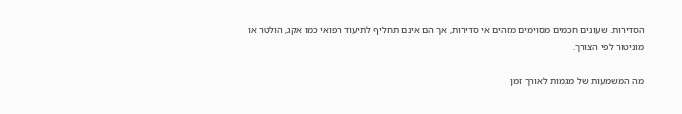הסדירות. שעונים חכמים מסוימים מזהים אי סדירות, אך הם אינם תחליף לתיעוד רפואי כמו אקג, הולטר או מוניטור לפי הצורך.

מה המשמעות של מגמות לאורך זמן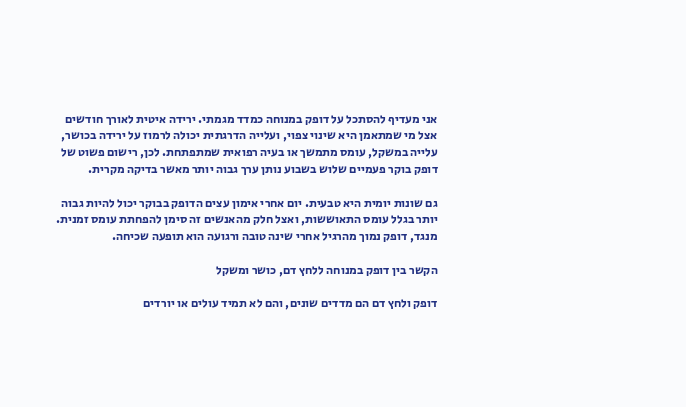אני מעדיף להסתכל על דופק במנוחה כמדד מגמתי. ירידה איטית לאורך חודשים אצל מי שמתאמן היא שינוי צפוי, ועלייה הדרגתית יכולה לרמוז על ירידה בכושר, עלייה במשקל, עומס מתמשך או בעיה רפואית שמתפתחת. לכן, רישום פשוט של דופק בוקר פעמיים שלוש בשבוע נותן ערך גבוה יותר מאשר בדיקה מקרית.

גם שונות יומית היא טבעית. יום אחרי אימון עצים הדופק בבוקר יכול להיות גבוה יותר בגלל עומס התאוששות, ואצל חלק מהאנשים זה סימן להפחתת עומס זמנית. מנגד, דופק נמוך מהרגיל אחרי שינה טובה ורגועה הוא תופעה שכיחה.

הקשר בין דופק במנוחה ללחץ דם, כושר ומשקל

דופק ולחץ דם הם מדדים שונים, והם לא תמיד עולים או יורדים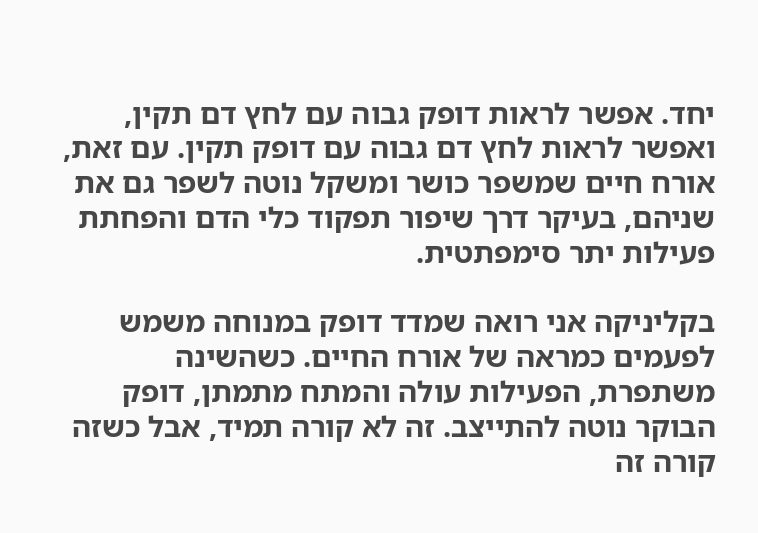יחד. אפשר לראות דופק גבוה עם לחץ דם תקין, ואפשר לראות לחץ דם גבוה עם דופק תקין. עם זאת, אורח חיים שמשפר כושר ומשקל נוטה לשפר גם את שניהם, בעיקר דרך שיפור תפקוד כלי הדם והפחתת פעילות יתר סימפתטית.

בקליניקה אני רואה שמדד דופק במנוחה משמש לפעמים כמראה של אורח החיים. כשהשינה משתפרת, הפעילות עולה והמתח מתמתן, דופק הבוקר נוטה להתייצב. זה לא קורה תמיד, אבל כשזה קורה זה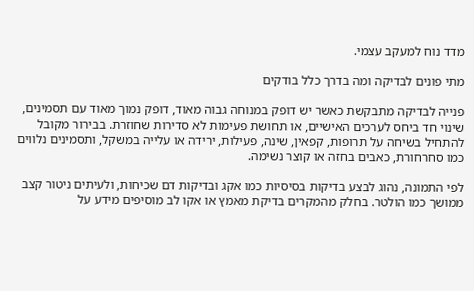מדד נוח למעקב עצמי.

מתי פונים לבדיקה ומה בדרך כלל בודקים

פנייה לבדיקה מתבקשת כאשר יש דופק במנוחה גבוה מאוד, דופק נמוך מאוד עם תסמינים, שינוי חד ביחס לערכים האישיים, או תחושת פעימות לא סדירות שחוזרת. בבירור מקובל להתחיל בשיחה על תרופות, קפאין, שינה, פעילות, ירידה או עלייה במשקל, ותסמינים נלווים כמו סחרחורת, כאבים בחזה או קוצר נשימה.

לפי התמונה, נהוג לבצע בדיקות בסיסיות כמו אקג ובדיקות דם שכיחות, ולעיתים ניטור קצב ממושך כמו הולטר. בחלק מהמקרים בדיקת מאמץ או אקו לב מוסיפים מידע על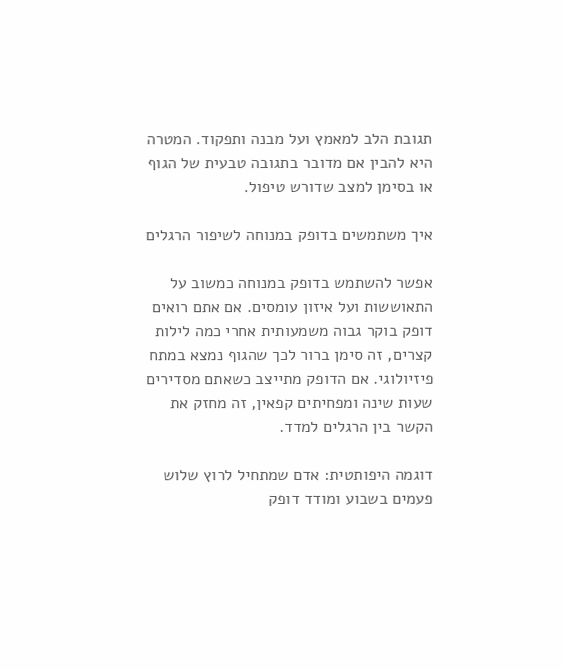תגובת הלב למאמץ ועל מבנה ותפקוד. המטרה היא להבין אם מדובר בתגובה טבעית של הגוף או בסימן למצב שדורש טיפול.

איך משתמשים בדופק במנוחה לשיפור הרגלים

אפשר להשתמש בדופק במנוחה כמשוב על התאוששות ועל איזון עומסים. אם אתם רואים דופק בוקר גבוה משמעותית אחרי כמה לילות קצרים, זה סימן ברור לכך שהגוף נמצא במתח פיזיולוגי. אם הדופק מתייצב כשאתם מסדירים שעות שינה ומפחיתים קפאין, זה מחזק את הקשר בין הרגלים למדד.

דוגמה היפותטית: אדם שמתחיל לרוץ שלוש פעמים בשבוע ומודד דופק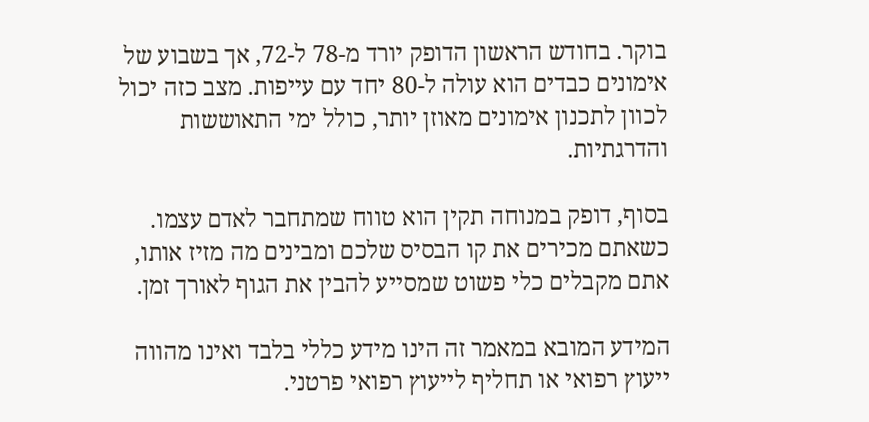בוקר. בחודש הראשון הדופק יורד מ-78 ל-72, אך בשבוע של אימונים כבדים הוא עולה ל-80 יחד עם עייפות. מצב כזה יכול לכוון לתכנון אימונים מאוזן יותר, כולל ימי התאוששות והדרגתיות.

בסוף, דופק במנוחה תקין הוא טווח שמתחבר לאדם עצמו. כשאתם מכירים את קו הבסיס שלכם ומבינים מה מזיז אותו, אתם מקבלים כלי פשוט שמסייע להבין את הגוף לאורך זמן.

המידע המובא במאמר זה הינו מידע כללי בלבד ואינו מהווה ייעוץ רפואי או תחליף לייעוץ רפואי פרטני.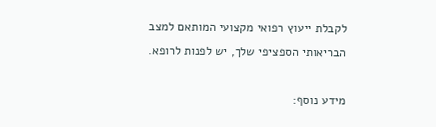לקבלת ייעוץ רפואי מקצועי המותאם למצב הבריאותי הספציפי שלך, יש לפנות לרופא.

מידע נוסף: